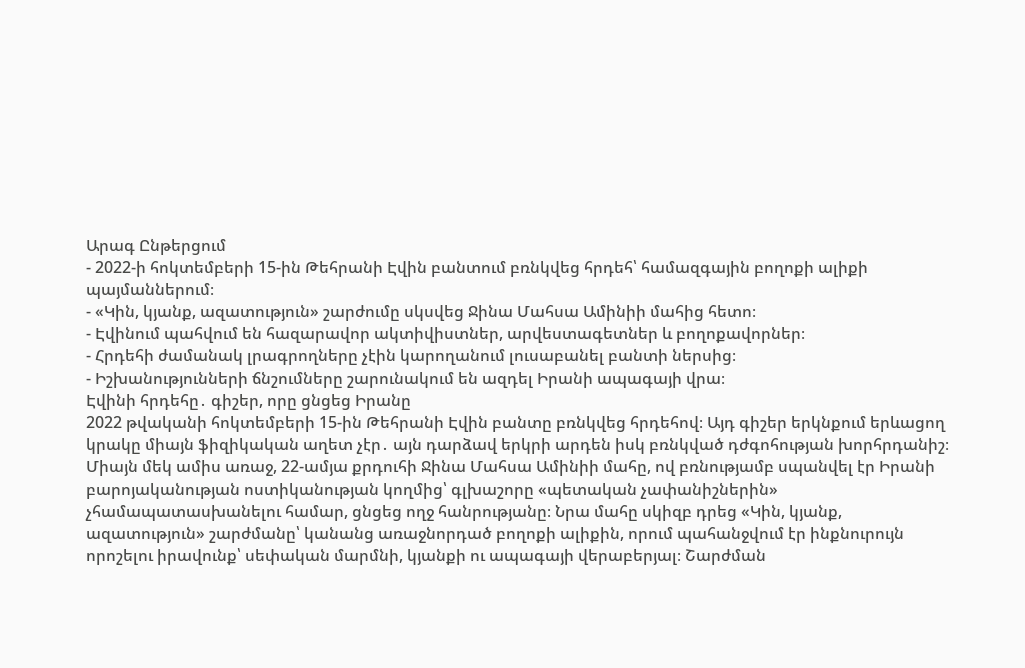Արագ Ընթերցում
- 2022-ի հոկտեմբերի 15-ին Թեհրանի Էվին բանտում բռնկվեց հրդեհ՝ համազգային բողոքի ալիքի պայմաններում։
- «Կին, կյանք, ազատություն» շարժումը սկսվեց Ջինա Մահսա Ամինիի մահից հետո։
- Էվինում պահվում են հազարավոր ակտիվիստներ, արվեստագետներ և բողոքավորներ։
- Հրդեհի ժամանակ լրագրողները չէին կարողանում լուսաբանել բանտի ներսից։
- Իշխանությունների ճնշումները շարունակում են ազդել Իրանի ապագայի վրա։
Էվինի հրդեհը․ գիշեր, որը ցնցեց Իրանը
2022 թվականի հոկտեմբերի 15-ին Թեհրանի Էվին բանտը բռնկվեց հրդեհով։ Այդ գիշեր երկնքում երևացող կրակը միայն ֆիզիկական աղետ չէր․ այն դարձավ երկրի արդեն իսկ բռնկված դժգոհության խորհրդանիշ։
Միայն մեկ ամիս առաջ, 22-ամյա քրդուհի Ջինա Մահսա Ամինիի մահը, ով բռնությամբ սպանվել էր Իրանի բարոյականության ոստիկանության կողմից՝ գլխաշորը «պետական չափանիշներին» չհամապատասխանելու համար, ցնցեց ողջ հանրությանը։ Նրա մահը սկիզբ դրեց «Կին, կյանք, ազատություն» շարժմանը՝ կանանց առաջնորդած բողոքի ալիքին, որում պահանջվում էր ինքնուրույն որոշելու իրավունք՝ սեփական մարմնի, կյանքի ու ապագայի վերաբերյալ։ Շարժման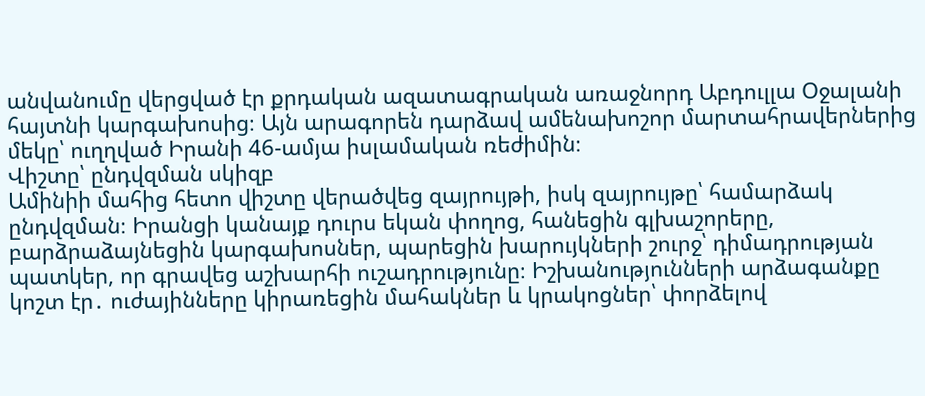անվանումը վերցված էր քրդական ազատագրական առաջնորդ Աբդուլլա Օջալանի հայտնի կարգախոսից։ Այն արագորեն դարձավ ամենախոշոր մարտահրավերներից մեկը՝ ուղղված Իրանի 46-ամյա իսլամական ռեժիմին։
Վիշտը՝ ընդվզման սկիզբ
Ամինիի մահից հետո վիշտը վերածվեց զայրույթի, իսկ զայրույթը՝ համարձակ ընդվզման։ Իրանցի կանայք դուրս եկան փողոց, հանեցին գլխաշորերը, բարձրաձայնեցին կարգախոսներ, պարեցին խարույկների շուրջ՝ դիմադրության պատկեր, որ գրավեց աշխարհի ուշադրությունը։ Իշխանությունների արձագանքը կոշտ էր․ ուժայինները կիրառեցին մահակներ և կրակոցներ՝ փորձելով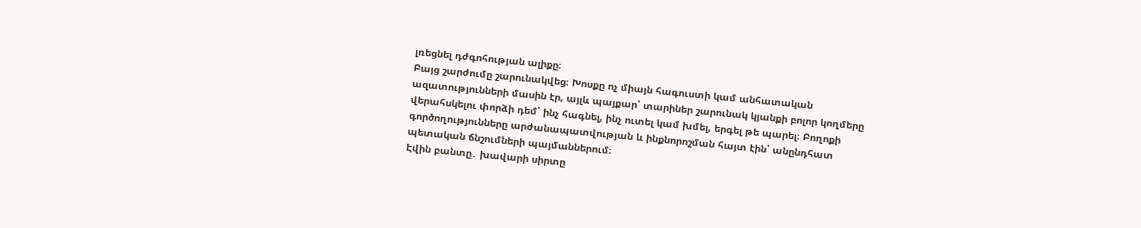լռեցնել դժգոհության ալիքը։
Բայց շարժումը շարունակվեց։ Խոսքը ոչ միայն հագուստի կամ անհատական ազատությունների մասին էր, այլև պայքար՝ տարիներ շարունակ կյանքի բոլոր կողմերը վերահսկելու փորձի դեմ՝ ինչ հագնել, ինչ ուտել կամ խմել, երգել թե պարել։ Բողոքի գործողությունները արժանապատվության և ինքնորոշման հայտ էին՝ անընդհատ պետական ճնշումների պայմաններում։
Էվին բանտը․ խավարի սիրտը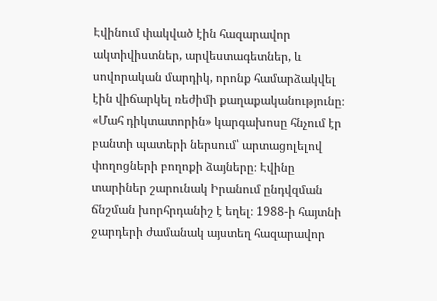Էվինում փակված էին հազարավոր ակտիվիստներ, արվեստագետներ, և սովորական մարդիկ, որոնք համարձակվել էին վիճարկել ռեժիմի քաղաքականությունը։ «Մահ դիկտատորին» կարգախոսը հնչում էր բանտի պատերի ներսում՝ արտացոլելով փողոցների բողոքի ձայները։ Էվինը տարիներ շարունակ Իրանում ընդվզման ճնշման խորհրդանիշ է եղել։ 1988-ի հայտնի ջարդերի ժամանակ այստեղ հազարավոր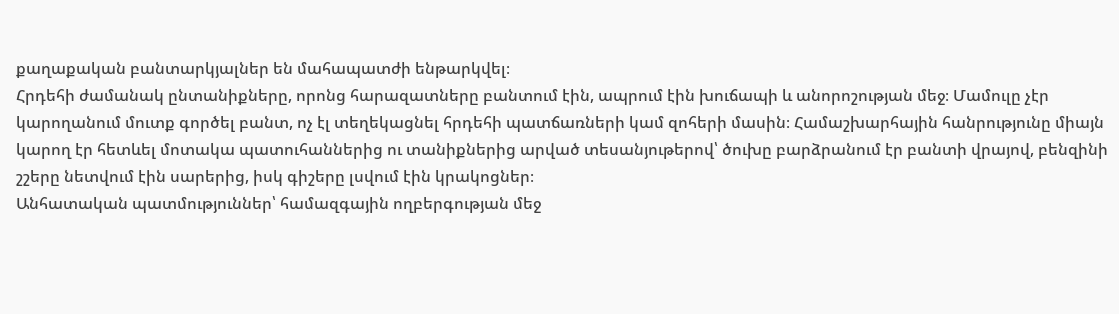քաղաքական բանտարկյալներ են մահապատժի ենթարկվել։
Հրդեհի ժամանակ ընտանիքները, որոնց հարազատները բանտում էին, ապրում էին խուճապի և անորոշության մեջ։ Մամուլը չէր կարողանում մուտք գործել բանտ, ոչ էլ տեղեկացնել հրդեհի պատճառների կամ զոհերի մասին։ Համաշխարհային հանրությունը միայն կարող էր հետևել մոտակա պատուհաններից ու տանիքներից արված տեսանյութերով՝ ծուխը բարձրանում էր բանտի վրայով, բենզինի շշերը նետվում էին սարերից, իսկ գիշերը լսվում էին կրակոցներ։
Անհատական պատմություններ՝ համազգային ողբերգության մեջ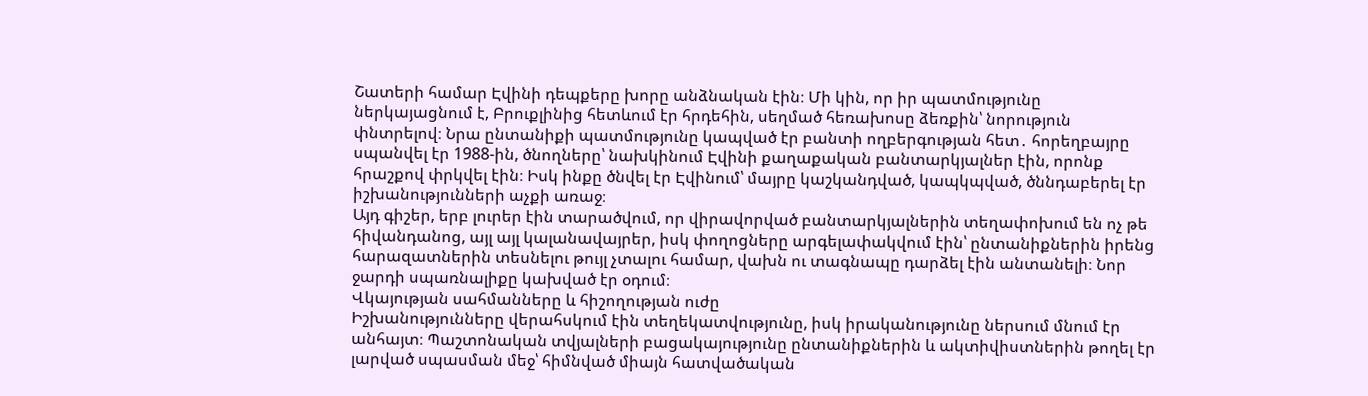Շատերի համար Էվինի դեպքերը խորը անձնական էին։ Մի կին, որ իր պատմությունը ներկայացնում է, Բրուքլինից հետևում էր հրդեհին, սեղմած հեռախոսը ձեռքին՝ նորություն փնտրելով։ Նրա ընտանիքի պատմությունը կապված էր բանտի ողբերգության հետ․ հորեղբայրը սպանվել էր 1988-ին, ծնողները՝ նախկինում Էվինի քաղաքական բանտարկյալներ էին, որոնք հրաշքով փրկվել էին։ Իսկ ինքը ծնվել էր Էվինում՝ մայրը կաշկանդված, կապկպված, ծննդաբերել էր իշխանությունների աչքի առաջ։
Այդ գիշեր, երբ լուրեր էին տարածվում, որ վիրավորված բանտարկյալներին տեղափոխում են ոչ թե հիվանդանոց, այլ այլ կալանավայրեր, իսկ փողոցները արգելափակվում էին՝ ընտանիքներին իրենց հարազատներին տեսնելու թույլ չտալու համար, վախն ու տագնապը դարձել էին անտանելի։ Նոր ջարդի սպառնալիքը կախված էր օդում։
Վկայության սահմանները և հիշողության ուժը
Իշխանությունները վերահսկում էին տեղեկատվությունը, իսկ իրականությունը ներսում մնում էր անհայտ։ Պաշտոնական տվյալների բացակայությունը ընտանիքներին և ակտիվիստներին թողել էր լարված սպասման մեջ՝ հիմնված միայն հատվածական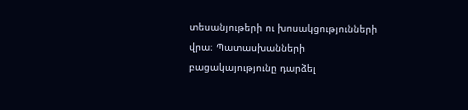տեսանյութերի ու խոսակցությունների վրա։ Պատասխանների բացակայությունը դարձել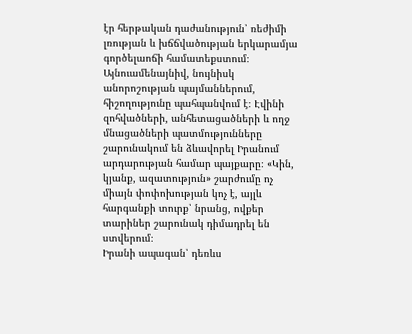էր հերթական դաժանություն՝ ռեժիմի լռության և խճճվածության երկարամյա գործելաոճի համատեքստում։
Այնուամենայնիվ, նույնիսկ անորոշության պայմաններում, հիշողությունը պահպանվում է։ Էվինի զոհվածների, անհետացածների և ողջ մնացածների պատմությունները շարունակում են ձևավորել Իրանում արդարության համար պայքարը։ «Կին, կյանք, ազատություն» շարժումը ոչ միայն փոփոխության կոչ է, այլև հարգանքի տուրք՝ նրանց, ովքեր տարիներ շարունակ դիմադրել են ստվերում։
Իրանի ապագան՝ դեռևս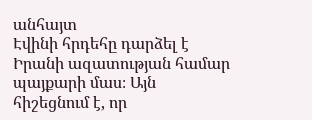անհայտ
Էվինի հրդեհը դարձել է Իրանի ազատության համար պայքարի մաս։ Այն հիշեցնում է, որ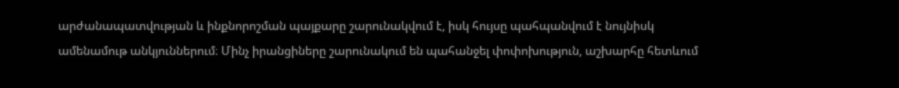արժանապատվության և ինքնորոշման պայքարը շարունակվում է, իսկ հույսը պահպանվում է նույնիսկ ամենամութ անկյուններում։ Մինչ իրանցիները շարունակում են պահանջել փոփոխություն, աշխարհը հետևում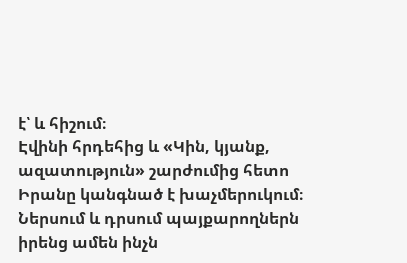է՝ և հիշում։
Էվինի հրդեհից և «Կին, կյանք, ազատություն» շարժումից հետո Իրանը կանգնած է խաչմերուկում։ Ներսում և դրսում պայքարողներն իրենց ամեն ինչն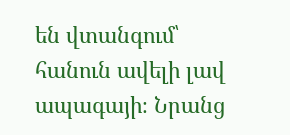են վտանգում՝ հանուն ավելի լավ ապագայի։ Նրանց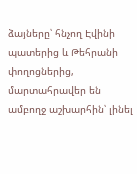ձայները՝ հնչող Էվինի պատերից և Թեհրանի փողոցներից, մարտահրավեր են ամբողջ աշխարհին՝ լինել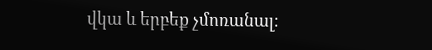վկա և երբեք չմոռանալ։